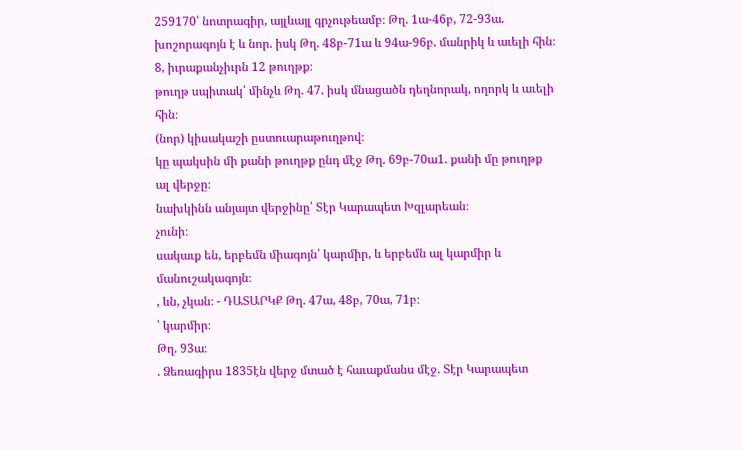259170՝ նոտրագիր, այլևայլ գրչութեամբ։ Թղ. 1ա-46բ, 72-93ա. խոշորագոյն է և նոր. իսկ Թղ. 48բ-71ա և 94ա-96բ. մանրիկ և աւելի հին։
8, իւրաքանչիւրն 12 թուղթք։
թուղթ սպիտակ՝ մինչև Թղ. 47. իսկ մնացածն դեղնորակ, ողորկ և աւելի հին։
(նոր) կիսակաշի ըստուարաթուղթով։
կը պակսին մի քանի թուղթք ընդ մէջ Թղ. 69բ-70ա1. քանի մը թուղթք ալ վերջը։
նախկինն անյայտ վերջինը՝ Տէր Կարապետ Խզլարեան։
չունի։
սակաւք են, երբեմն միագոյն՝ կարմիր, և երբեմն ալ կարմիր և մանուշակագոյն։
, ևն, չկան։ - ԴԱՏԱՐԿՔ Թղ. 47ա, 48բ, 70ա, 71բ։
՝ կարմիր։
Թղ. 93ա։
. Ձեռագիրս 1835էն վերջ մտած է հաւաքմանս մէջ. Տէր Կարապետ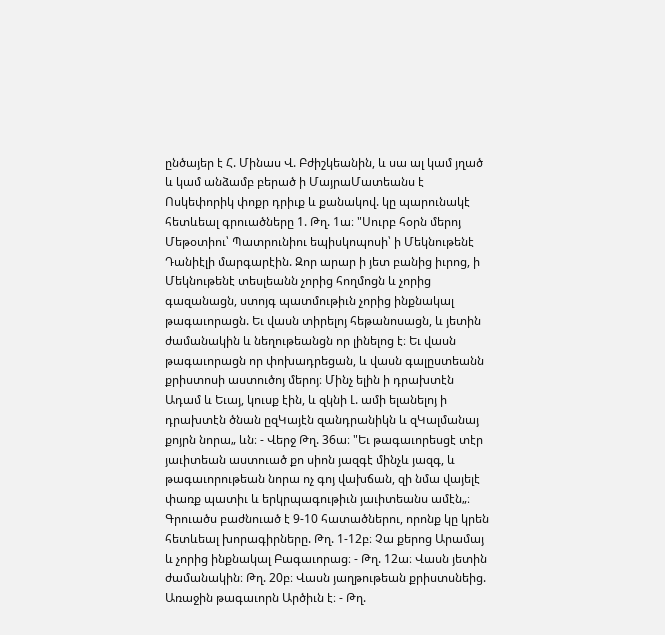ընծայեր է Հ. Մինաս Վ. Բժիշկեանին, և սա ալ կամ յղած և կամ անձամբ բերած ի ՄայրաՄատեանս է Ոսկեփորիկ փոքր դրիւք և քանակով. կը պարունակէ հետևեալ գրուածները 1. Թղ. 1ա։ "Սուրբ հօրն մերոյ Մեթօտիու՝ Պատրունիու եպիսկոպոսի՝ ի Մեկնութենէ Դանիէլի մարգարէին. Զոր արար ի յետ բանից իւրոց, ի Մեկնութենէ տեսլեանն չորից հողմոցն և չորից գազանացն, ստոյգ պատմութիւն չորից ինքնակալ թագաւորացն. Եւ վասն տիրելոյ հեթանոսացն, և յետին ժամանակին և նեղութեանցն որ լինելոց է։ Եւ վասն թագաւորացն որ փոխադրեցան, և վասն գալըստեանն քրիստոսի աստուծոյ մերոյ։ Մինչ ելին ի դրախտէն Ադամ և Եւայ, կուսք էին, և զկնի Լ. ամի ելանելոյ ի դրախտէն ծնան ըզԿայէն զանդրանիկն և զԿալմանայ քոյրն նորա„ ևն։ - Վերջ Թղ. 36ա։ "Եւ թագաւորեսցէ տէր յաւիտեան աստուած քո սիոն յազգէ մինչև յազգ, և թագաւորութեան նորա ոչ գոյ վախճան, զի նմա վայելէ փառք պատիւ և երկրպագութիւն յաւիտեանս ամէն„։ Գրուածս բաժնուած է 9-10 հատածներու, որոնք կը կրեն հետևեալ խորագիրները. Թղ. 1-12բ։ Չա քերոց Արամայ և չորից ինքնակալ Բագաւորաց։ - Թղ. 12ա։ Վասն յետին ժամանակին։ Թղ. 20բ։ Վասն յաղթութեան քրիստսնեից. Առաջին թագաւորն Արծիւն է։ - Թղ.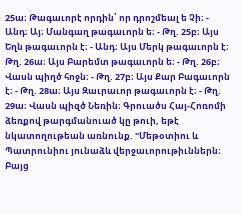25ա։ Թագաւորէ որդին՝ որ դրոշմեալ ե Չի։ - Անդ։ Այ։ Մանգաղ թագաւորն ե։ - Թղ. 25բ։ Այս Եղն թագաւորն է։ - Անդ։ Այս Մերկ թագաւորն է։ Թղ. 26ա։ Այս Բարեմտ թագաւորն ե։ - Թղ. 26բ։ Վասն պիղծ հոջն։ - Թղ. 27բ։ Այս Քար Բագաւորն է։ - Թղ. 28ա։ Այս Զաւրաւոր թագաւորն է։ - Թղ. 29ա։ Վասն պիզծ Նեռին։ Գրուածս Հայ-Հոռոմի ձեռքով թարգմանուած կը թուի, եթէ նկատողութեան առնունք. "Մեթօտիու և Պատրունիու յունաձև վերջաւորութիւններն։ Բայց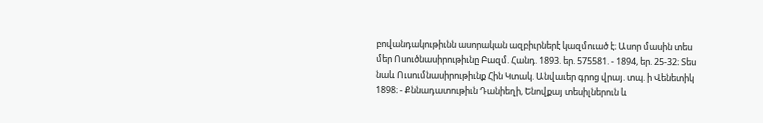բովանդակութիւնն ասորական ազբիւրներէ կազմուած է։ Ասոր մասին տես մեր Ոսուծնասիրութիւնը Բազմ. Հանդ. 1893. եր. 575581. - 1894, եր. 25-32։ Տես նաև Ուսումնասիրութիւնք Հին Կտակ. Անվաւեր գրոց վրայ. տպ. ի Վենետիկ 1898։ - Քննադատութիւն Դանիեղի, Ենովքայ տեսիլներուն և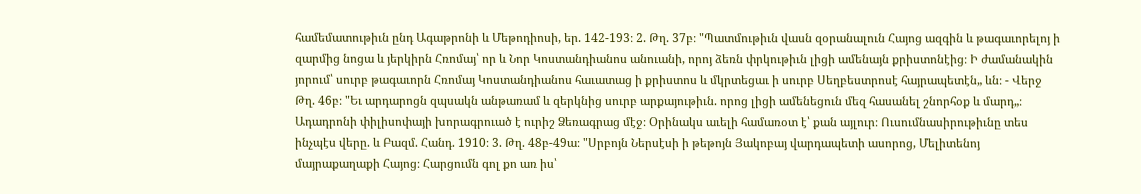համեմատութիւն ընդ Ագաթրոնի և Մեթոդիոսի, եր. 142-193։ 2. Թղ. 37բ։ "Պատմութիւն վասն զօրանալուն Հայոց ազգին և թագաւորելոյ ի զարմից նոցա և յերկիրն Հռոմայ՝ որ և Նոր Կոստանդիանոս անուանի, որոյ ձեռն փրկութիւն լիցի ամենայն քրիստոնէից։ Ի ժամանակին յորում՝ սուրբ թագաւորն Հռոմայ Կոստանդիանոս հաւատաց ի քրիստոս և մկրտեցաւ ի սուրբ Սեղբեստրոսէ հայրապետէն„ ևն։ - Վերջ Թղ. 46բ։ "Եւ արդարոցն զպսակն անթառամ և զերկնից սուրբ արքայութիւն. որոց լիցի ամենեցուն մեզ հասանել շնորհօք և մարդ„։ Ադադրոնի փիլիսոփայի խորագրուած է ուրիշ Ձեռագրաց մէջ։ Օրինակս աւելի համառօտ է՝ քան այլուր։ Ուսումնասիրութիւնը տես ինչպէս վերը. և Բազմ. Հանդ. 1910։ 3. Թղ. 48բ-49ա։ "Սրբոյն Ներսէսի ի թեթոյն Յակոբայ վարդապետի ասորոց, Մելիտենոյ մայրաքաղաքի Հայոց։ Հարցումն գոլ քո առ իս՝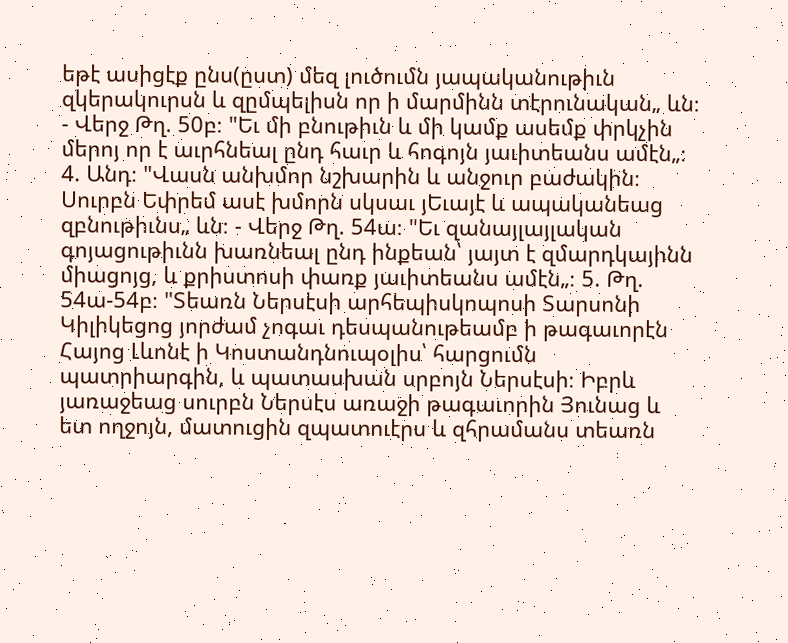եթէ ասիցէք ընս(ըստ) մեզ լուծումն յապականութիւն զկերակուրսն և զըմպելիսն որ ի մարմինն տէրունական„ ևն։ - Վերջ Թղ. 50բ։ "Եւ մի բնութիւն և մի կամք ասեմք փրկչին մերոյ որ է աւրհնեալ ընդ հաւր և հոգոյն յաւիտեանս ամէն„։ 4. Անդ։ "Վասն անխմոր նշխարին և անջուր բաժակին։ Սուրբն Եփրեմ ասէ խմորն սկսաւ յԵւայէ և ապականեաց զբնութիւնս„ ևն։ - Վերջ Թղ. 54ա։ "Եւ զանայլայլական գոյացութիւնն խառնեալ ընդ ինքեան՝ յայտ է զմարդկայինն միացոյց, և քրիստոսի փառք յաւիտեանս ամէն„։ 5. Թղ. 54ա-54բ։ "Տեառն Ներսէսի արհեպիսկոպոսի Տարսոնի Կիլիկեցոց յորժամ չոգաւ դեսպանութեամբ ի թագաւորէն Հայոց Լևոնէ ի Կոստանդնուպօլիս՝ հարցումն պատրիարգին, և պատասխան սրբոյն Ներսէսի։ Իբրև յառաջեաց սուրբն Ներսէս առաջի թագաւորին Յունաց և ետ ողջոյն, մատուցին զպատուէրս և զհրամանս տեառն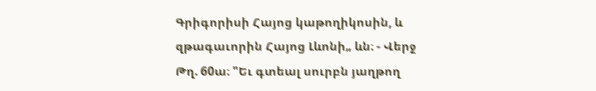Գրիգորիսի Հայոց կաթողիկոսին, և զթագաւորին Հայոց Լևոնի„ ևն։ - Վերջ Թղ. 60ա։ "Եւ գտեալ սուրբն յաղթող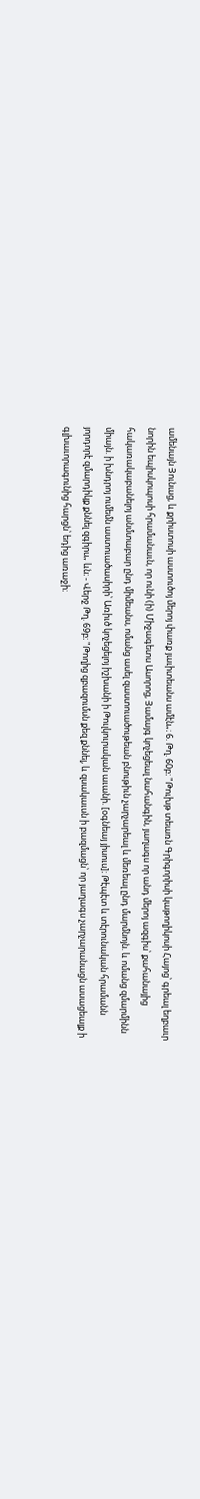ամենայն Յունաց, և քրիստոսի աստուծոյ մերոյ փառք յաւիտեանս ամէն„։ 6. Թղ. 60բ։ "Թուխթ տեառն Գրիգորիսի կաթողիկոսի Հայոց՝ գրեալ եղբաւր նորին եպիսկոպոսի հրամանաւն, որ ունի (ի) Միջագետս Ասորոց, Յամայգ կոչեցեալ նահանգին, յաղագս որ անդ մերոյ ազգիս՝ քահանայից հակառակաբանելոյ անմտաբար ընդ միմեանս, ոմանց ասել զաստուածութեան բնութիւն չարչարեալ և մեռեալ ընդ մարմնոյն. և ոմանց զմարմինն միայն. ի խնդրոյ ումեմն աստուածասիրի՝ Առիւծ կոչեցելոյ իշխանի ի Թուլկուրական աւանի. [օգնեայ յիսուս]։ Թէպէտ և տէրունական հրամանն յորդորէ զմարդիկք քննել զգիրս„ ևն։ - Վերջ Թղ. 69բ։ "Թողից զբազումսն քեզ քննել, և զսակաւսն ի բազմացն՝ որ յաղագս չարչարանացն ասացեալք ի գլխաւորագունից հարցն՝ եդից առաջի։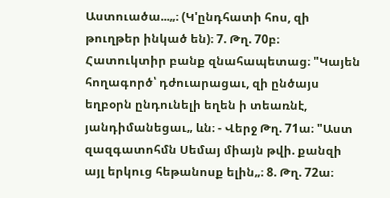Աստուածա...„։ (Կ'ընդհատի հոս, զի թուղթեր ինկած են)։ 7. Թղ. 70բ։ Հատուկտիր բանք զնահապետաց։ "Կայեն հողագործ՝ դժուարացաւ, զի ընծայս եղբօրն ընդունելի եղեն ի տեառնէ, յանդիմանեցաւ„ ևն։ - Վերջ Թղ. 71ա։ "Աստ զազգատոհմն Սեմայ միայն թվի. քանզի այլ երկուց հեթանոսք ելին„։ 8. Թղ. 72ա։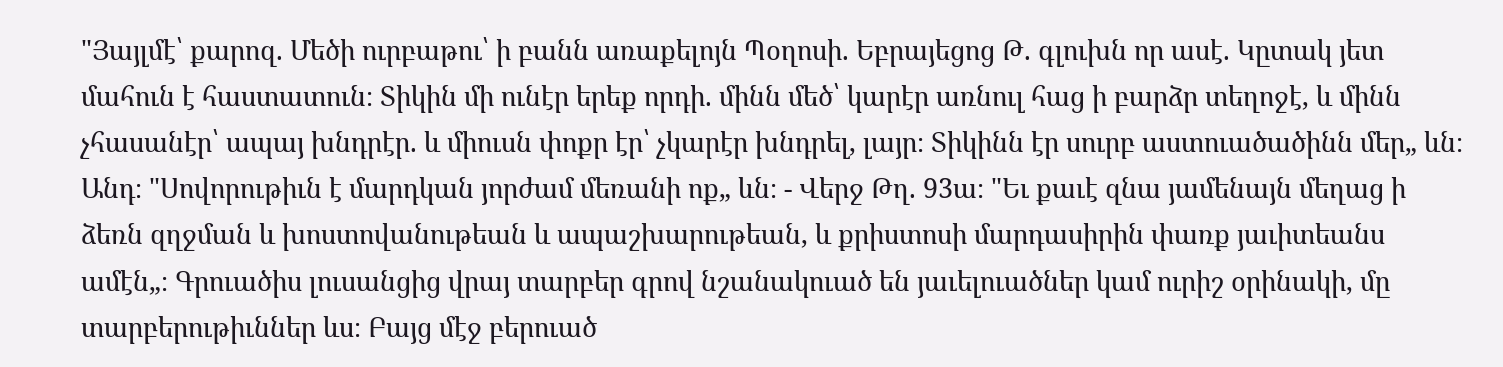"Յայլմէ՝ քարոզ. Մեծի ուրբաթու՝ ի բանն առաքելոյն Պօղոսի. Եբրայեցոց Թ. գլուխն որ ասէ. Կըտակ յետ մահուն է հաստատուն։ Տիկին մի ունէր երեք որդի. մինն մեծ՝ կարէր առնուլ հաց ի բարձր տեղոջէ, և մինն չհասանէր՝ ապայ խնդրէր. և միուսն փոքր էր՝ չկարէր խնդրել, լայր։ Տիկինն էր սուրբ աստուածածինն մեր„ ևն։ Անդ։ "Սովորութիւն է մարդկան յորժամ մեռանի ոք„ ևն։ - Վերջ Թղ. 93ա։ "Եւ քաւէ զնա յամենայն մեղաց ի ձեռն զղջման և խոստովանութեան և ապաշխարութեան, և քրիստոսի մարդասիրին փառք յաւիտեանս ամէն„։ Գրուածիս լուսանցից վրայ տարբեր գրով նշանակուած են յաւելուածներ կամ ուրիշ օրինակի, մը տարբերութիւններ ևս։ Բայց մէջ բերուած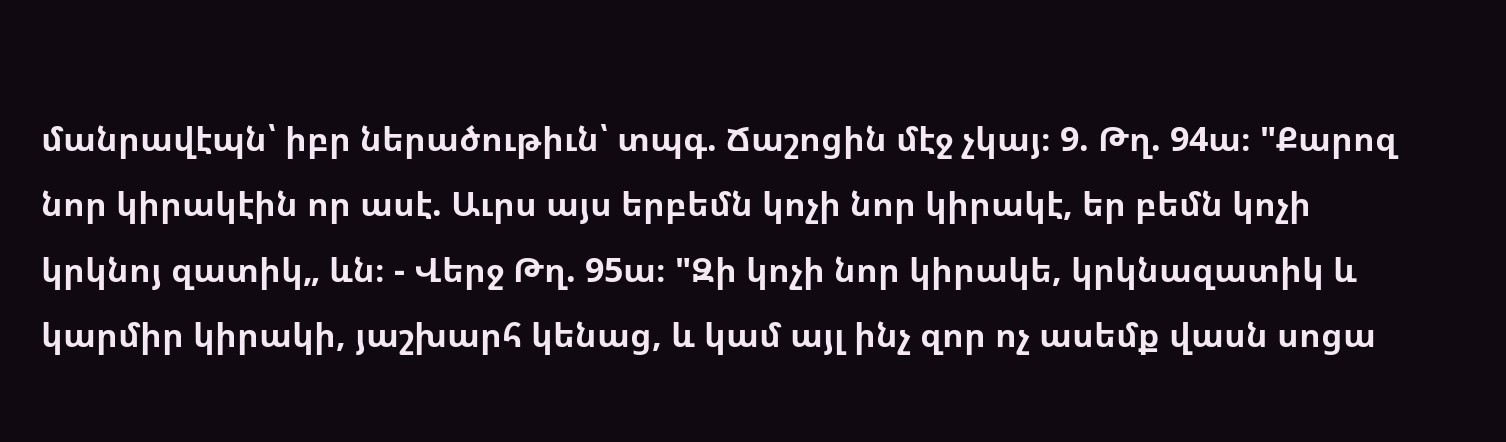մանրավէպն՝ իբր ներածութիւն՝ տպգ. Ճաշոցին մէջ չկայ։ 9. Թղ. 94ա։ "Քարոզ նոր կիրակէին որ ասէ. Աւրս այս երբեմն կոչի նոր կիրակէ, եր բեմն կոչի կրկնոյ զատիկ„ ևն։ - Վերջ Թղ. 95ա։ "Զի կոչի նոր կիրակե, կրկնազատիկ և կարմիր կիրակի, յաշխարհ կենաց, և կամ այլ ինչ զոր ոչ ասեմք վասն սոցա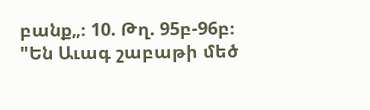բանք„։ 10. Թղ. 95բ-96բ։ "Են Աւագ շաբաթի մեծ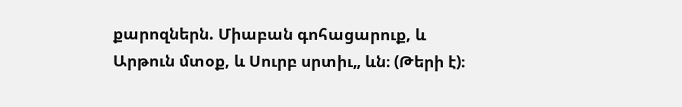քարոզներն. Միաբան գոհացարուք, և Արթուն մտօք, և Սուրբ սրտիւ„ ևն։ (Թերի է)։